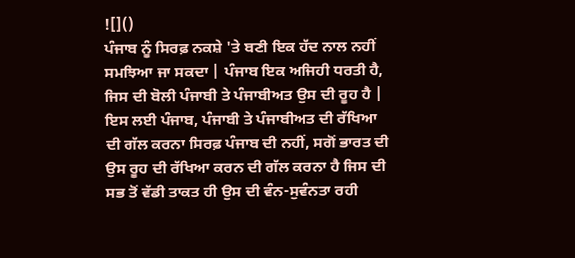![]()
ਪੰਜਾਬ ਨੂੰ ਸਿਰਫ਼ ਨਕਸ਼ੇ 'ਤੇ ਬਣੀ ਇਕ ਹੱਦ ਨਾਲ ਨਹੀਂ ਸਮਝਿਆ ਜਾ ਸਕਦਾ | ਪੰਜਾਬ ਇਕ ਅਜਿਹੀ ਧਰਤੀ ਹੈ, ਜਿਸ ਦੀ ਬੋਲੀ ਪੰਜਾਬੀ ਤੇ ਪੰਜਾਬੀਅਤ ਉਸ ਦੀ ਰੂਹ ਹੈ | ਇਸ ਲਈ ਪੰਜਾਬ, ਪੰਜਾਬੀ ਤੇ ਪੰਜਾਬੀਅਤ ਦੀ ਰੱਖਿਆ ਦੀ ਗੱਲ ਕਰਨਾ ਸਿਰਫ਼ ਪੰਜਾਬ ਦੀ ਨਹੀਂ, ਸਗੋਂ ਭਾਰਤ ਦੀ ਉਸ ਰੂਹ ਦੀ ਰੱਖਿਆ ਕਰਨ ਦੀ ਗੱਲ ਕਰਨਾ ਹੈ ਜਿਸ ਦੀ ਸਭ ਤੋਂ ਵੱਡੀ ਤਾਕਤ ਹੀ ਉਸ ਦੀ ਵੰਨ-ਸੁਵੰਨਤਾ ਰਹੀ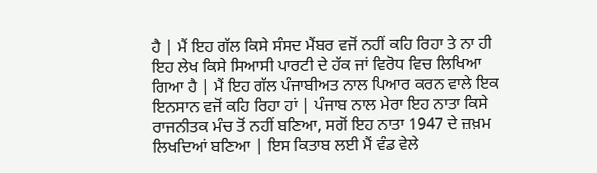ਹੈ | ਮੈਂ ਇਹ ਗੱਲ ਕਿਸੇ ਸੰਸਦ ਮੈਂਬਰ ਵਜੋਂ ਨਹੀਂ ਕਹਿ ਰਿਹਾ ਤੇ ਨਾ ਹੀ ਇਹ ਲੇਖ ਕਿਸੇ ਸਿਆਸੀ ਪਾਰਟੀ ਦੇ ਹੱਕ ਜਾਂ ਵਿਰੋਧ ਵਿਚ ਲਿਖਿਆ ਗਿਆ ਹੈ | ਮੈਂ ਇਹ ਗੱਲ ਪੰਜਾਬੀਅਤ ਨਾਲ ਪਿਆਰ ਕਰਨ ਵਾਲੇ ਇਕ ਇਨਸਾਨ ਵਜੋਂ ਕਹਿ ਰਿਹਾ ਹਾਂ | ਪੰਜਾਬ ਨਾਲ ਮੇਰਾ ਇਹ ਨਾਤਾ ਕਿਸੇ ਰਾਜਨੀਤਕ ਮੰਚ ਤੋਂ ਨਹੀਂ ਬਣਿਆ, ਸਗੋਂ ਇਹ ਨਾਤਾ 1947 ਦੇ ਜ਼ਖ਼ਮ ਲਿਖਦਿਆਂ ਬਣਿਆ | ਇਸ ਕਿਤਾਬ ਲਈ ਮੈਂ ਵੰਡ ਵੇਲੇ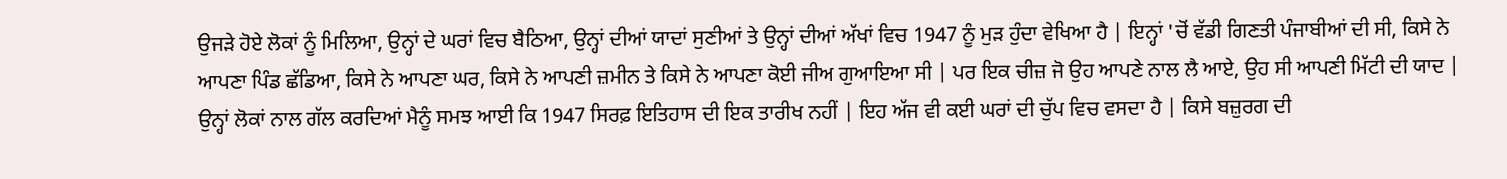ਉਜੜੇ ਹੋਏ ਲੋਕਾਂ ਨੂੰ ਮਿਲਿਆ, ਉਨ੍ਹਾਂ ਦੇ ਘਰਾਂ ਵਿਚ ਬੈਠਿਆ, ਉਨ੍ਹਾਂ ਦੀਆਂ ਯਾਦਾਂ ਸੁਣੀਆਂ ਤੇ ਉਨ੍ਹਾਂ ਦੀਆਂ ਅੱਖਾਂ ਵਿਚ 1947 ਨੂੰ ਮੁੜ ਹੁੰਦਾ ਵੇਖਿਆ ਹੈ | ਇਨ੍ਹਾਂ 'ਚੋਂ ਵੱਡੀ ਗਿਣਤੀ ਪੰਜਾਬੀਆਂ ਦੀ ਸੀ, ਕਿਸੇ ਨੇ ਆਪਣਾ ਪਿੰਡ ਛੱਡਿਆ, ਕਿਸੇ ਨੇ ਆਪਣਾ ਘਰ, ਕਿਸੇ ਨੇ ਆਪਣੀ ਜ਼ਮੀਨ ਤੇ ਕਿਸੇ ਨੇ ਆਪਣਾ ਕੋਈ ਜੀਅ ਗੁਆਇਆ ਸੀ | ਪਰ ਇਕ ਚੀਜ਼ ਜੋ ਉਹ ਆਪਣੇ ਨਾਲ ਲੈ ਆਏ, ਉਹ ਸੀ ਆਪਣੀ ਮਿੱਟੀ ਦੀ ਯਾਦ |
ਉਨ੍ਹਾਂ ਲੋਕਾਂ ਨਾਲ ਗੱਲ ਕਰਦਿਆਂ ਮੈਨੂੰ ਸਮਝ ਆਈ ਕਿ 1947 ਸਿਰਫ਼ ਇਤਿਹਾਸ ਦੀ ਇਕ ਤਾਰੀਖ ਨਹੀਂ | ਇਹ ਅੱਜ ਵੀ ਕਈ ਘਰਾਂ ਦੀ ਚੁੱਪ ਵਿਚ ਵਸਦਾ ਹੈ | ਕਿਸੇ ਬਜ਼ੁਰਗ ਦੀ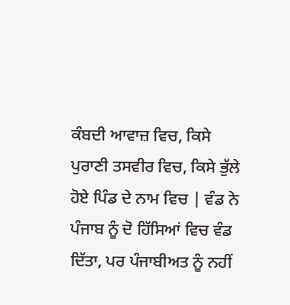ਕੰਬਦੀ ਆਵਾਜ਼ ਵਿਚ, ਕਿਸੇ ਪੁਰਾਣੀ ਤਸਵੀਰ ਵਿਚ, ਕਿਸੇ ਭੁੱਲੇ ਹੋਏ ਪਿੰਡ ਦੇ ਨਾਮ ਵਿਚ | ਵੰਡ ਨੇ ਪੰਜਾਬ ਨੂੰ ਦੋ ਹਿੱਸਿਆਂ ਵਿਚ ਵੰਡ ਦਿੱਤਾ, ਪਰ ਪੰਜਾਬੀਅਤ ਨੂੰ ਨਹੀਂ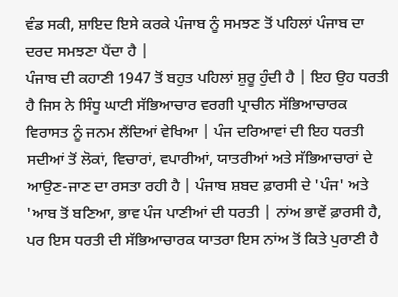ਵੰਡ ਸਕੀ, ਸ਼ਾਇਦ ਇਸੇ ਕਰਕੇ ਪੰਜਾਬ ਨੂੰ ਸਮਝਣ ਤੋਂ ਪਹਿਲਾਂ ਪੰਜਾਬ ਦਾ ਦਰਦ ਸਮਝਣਾ ਪੈਂਦਾ ਹੈ |
ਪੰਜਾਬ ਦੀ ਕਹਾਣੀ 1947 ਤੋਂ ਬਹੁਤ ਪਹਿਲਾਂ ਸ਼ੁਰੂ ਹੁੰਦੀ ਹੈ | ਇਹ ਉਹ ਧਰਤੀ ਹੈ ਜਿਸ ਨੇ ਸਿੰਧੂ ਘਾਟੀ ਸੱਭਿਆਚਾਰ ਵਰਗੀ ਪ੍ਰਾਚੀਨ ਸੱਭਿਆਚਾਰਕ ਵਿਰਾਸਤ ਨੂੰ ਜਨਮ ਲੈਂਦਿਆਂ ਵੇਖਿਆ | ਪੰਜ ਦਰਿਆਵਾਂ ਦੀ ਇਹ ਧਰਤੀ ਸਦੀਆਂ ਤੋਂ ਲੋਕਾਂ, ਵਿਚਾਰਾਂ, ਵਪਾਰੀਆਂ, ਯਾਤਰੀਆਂ ਅਤੇ ਸੱਭਿਆਚਾਰਾਂ ਦੇ ਆਉਣ-ਜਾਣ ਦਾ ਰਸਤਾ ਰਹੀ ਹੈ | ਪੰਜਾਬ ਸ਼ਬਦ ਫ਼ਾਰਸੀ ਦੇ 'ਪੰਜ' ਅਤੇ 'ਆਬ ਤੋਂ ਬਣਿਆ, ਭਾਵ ਪੰਜ ਪਾਣੀਆਂ ਦੀ ਧਰਤੀ | ਨਾਂਅ ਭਾਵੇਂ ਫ਼ਾਰਸੀ ਹੈ, ਪਰ ਇਸ ਧਰਤੀ ਦੀ ਸੱਭਿਆਚਾਰਕ ਯਾਤਰਾ ਇਸ ਨਾਂਅ ਤੋਂ ਕਿਤੇ ਪੁਰਾਣੀ ਹੈ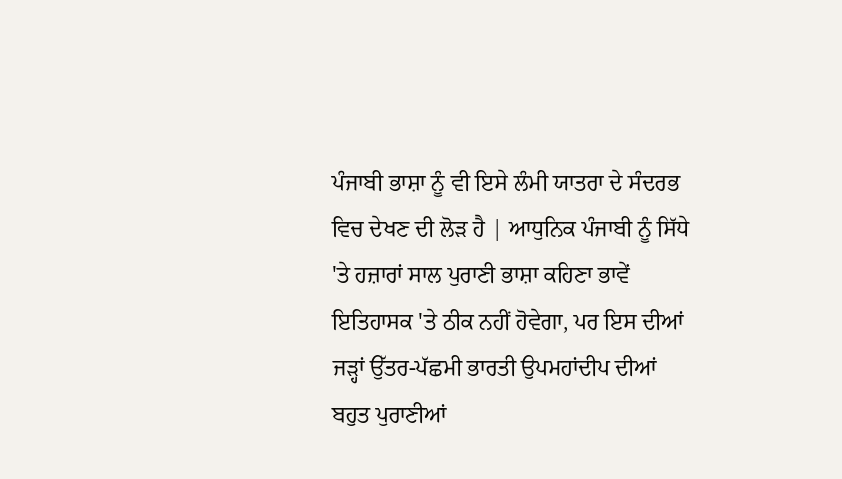ਪੰਜਾਬੀ ਭਾਸ਼ਾ ਨੂੰ ਵੀ ਇਸੇ ਲੰਮੀ ਯਾਤਰਾ ਦੇ ਸੰਦਰਭ ਵਿਚ ਦੇਖਣ ਦੀ ਲੋੜ ਹੈ | ਆਧੁਨਿਕ ਪੰਜਾਬੀ ਨੂੰ ਸਿੱਧੇ 'ਤੇ ਹਜ਼ਾਰਾਂ ਸਾਲ ਪੁਰਾਣੀ ਭਾਸ਼ਾ ਕਹਿਣਾ ਭਾਵੇਂ ਇਤਿਹਾਸਕ 'ਤੇ ਠੀਕ ਨਹੀਂ ਹੋਵੇਗਾ, ਪਰ ਇਸ ਦੀਆਂ ਜੜ੍ਹਾਂ ਉੱਤਰ-ਪੱਛਮੀ ਭਾਰਤੀ ਉਪਮਹਾਂਦੀਪ ਦੀਆਂ ਬਹੁਤ ਪੁਰਾਣੀਆਂ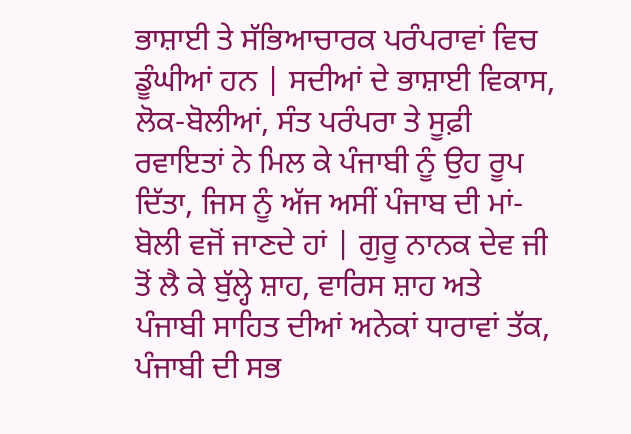ਭਾਸ਼ਾਈ ਤੇ ਸੱਭਿਆਚਾਰਕ ਪਰੰਪਰਾਵਾਂ ਵਿਚ ਡੂੰਘੀਆਂ ਹਨ | ਸਦੀਆਂ ਦੇ ਭਾਸ਼ਾਈ ਵਿਕਾਸ, ਲੋਕ-ਬੋਲੀਆਂ, ਸੰਤ ਪਰੰਪਰਾ ਤੇ ਸੂਫ਼ੀ ਰਵਾਇਤਾਂ ਨੇ ਮਿਲ ਕੇ ਪੰਜਾਬੀ ਨੂੰ ਉਹ ਰੂਪ ਦਿੱਤਾ, ਜਿਸ ਨੂੰ ਅੱਜ ਅਸੀਂ ਪੰਜਾਬ ਦੀ ਮਾਂ-ਬੋਲੀ ਵਜੋਂ ਜਾਣਦੇ ਹਾਂ | ਗੁਰੂ ਨਾਨਕ ਦੇਵ ਜੀ ਤੋਂ ਲੈ ਕੇ ਬੁੱਲ੍ਹੇ ਸ਼ਾਹ, ਵਾਰਿਸ ਸ਼ਾਹ ਅਤੇ ਪੰਜਾਬੀ ਸਾਹਿਤ ਦੀਆਂ ਅਨੇਕਾਂ ਧਾਰਾਵਾਂ ਤੱਕ, ਪੰਜਾਬੀ ਦੀ ਸਭ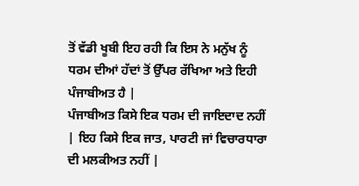ਤੋਂ ਵੱਡੀ ਖੂਬੀ ਇਹ ਰਹੀ ਕਿ ਇਸ ਨੇ ਮਨੁੱਖ ਨੂੰ ਧਰਮ ਦੀਆਂ ਹੱਦਾਂ ਤੋਂ ਉੱਪਰ ਰੱਖਿਆ ਅਤੇ ਇਹੀ ਪੰਜਾਬੀਅਤ ਹੈ |
ਪੰਜਾਬੀਅਤ ਕਿਸੇ ਇਕ ਧਰਮ ਦੀ ਜਾਇਦਾਦ ਨਹੀਂ | ਇਹ ਕਿਸੇ ਇਕ ਜਾਤ, ਪਾਰਟੀ ਜਾਂ ਵਿਚਾਰਧਾਰਾ ਦੀ ਮਲਕੀਅਤ ਨਹੀਂ |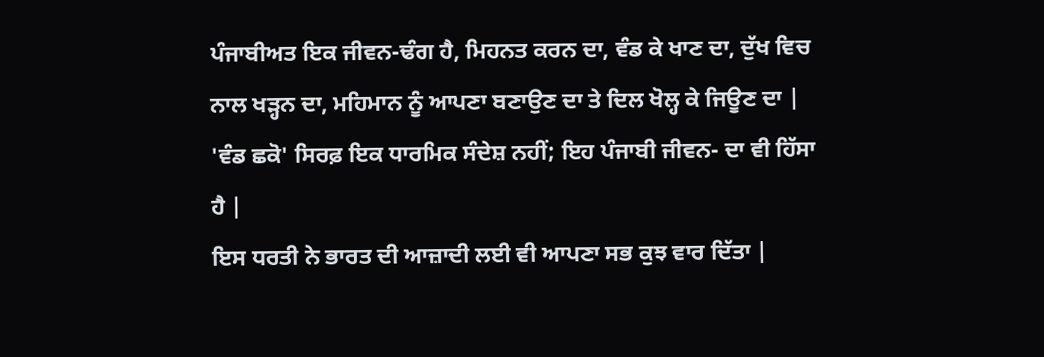ਪੰਜਾਬੀਅਤ ਇਕ ਜੀਵਨ-ਢੰਗ ਹੈ, ਮਿਹਨਤ ਕਰਨ ਦਾ, ਵੰਡ ਕੇ ਖਾਣ ਦਾ, ਦੁੱਖ ਵਿਚ ਨਾਲ ਖੜ੍ਹਨ ਦਾ, ਮਹਿਮਾਨ ਨੂੰ ਆਪਣਾ ਬਣਾਉਣ ਦਾ ਤੇ ਦਿਲ ਖੋਲ੍ਹ ਕੇ ਜਿਊਣ ਦਾ | 'ਵੰਡ ਛਕੋ' ਸਿਰਫ਼ ਇਕ ਧਾਰਮਿਕ ਸੰਦੇਸ਼ ਨਹੀਂ; ਇਹ ਪੰਜਾਬੀ ਜੀਵਨ- ਦਾ ਵੀ ਹਿੱਸਾ ਹੈ |
ਇਸ ਧਰਤੀ ਨੇ ਭਾਰਤ ਦੀ ਆਜ਼ਾਦੀ ਲਈ ਵੀ ਆਪਣਾ ਸਭ ਕੁਝ ਵਾਰ ਦਿੱਤਾ |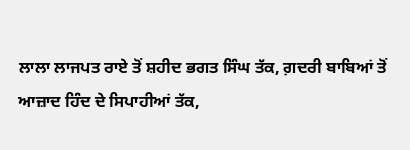ਲਾਲਾ ਲਾਜਪਤ ਰਾਏ ਤੋਂ ਸ਼ਹੀਦ ਭਗਤ ਸਿੰਘ ਤੱਕ, ਗ਼ਦਰੀ ਬਾਬਿਆਂ ਤੋਂ ਆਜ਼ਾਦ ਹਿੰਦ ਦੇ ਸਿਪਾਹੀਆਂ ਤੱਕ,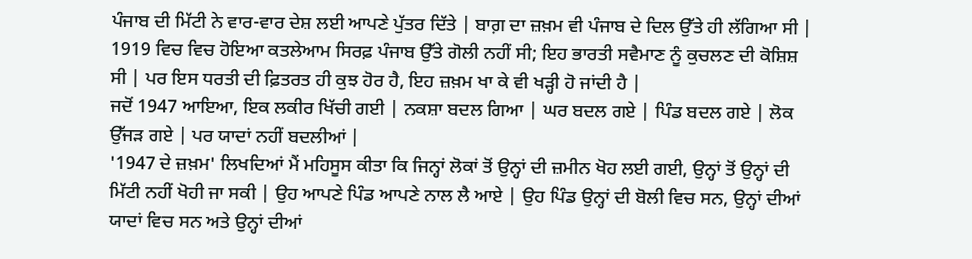ਪੰਜਾਬ ਦੀ ਮਿੱਟੀ ਨੇ ਵਾਰ-ਵਾਰ ਦੇਸ਼ ਲਈ ਆਪਣੇ ਪੁੱਤਰ ਦਿੱਤੇ | ਬਾਗ਼ ਦਾ ਜ਼ਖ਼ਮ ਵੀ ਪੰਜਾਬ ਦੇ ਦਿਲ ਉੱਤੇ ਹੀ ਲੱਗਿਆ ਸੀ | 1919 ਵਿਚ ਵਿਚ ਹੋਇਆ ਕਤਲੇਆਮ ਸਿਰਫ਼ ਪੰਜਾਬ ਉੱਤੇ ਗੋਲੀ ਨਹੀਂ ਸੀ; ਇਹ ਭਾਰਤੀ ਸਵੈਮਾਣ ਨੂੰ ਕੁਚਲਣ ਦੀ ਕੋਸ਼ਿਸ਼ ਸੀ | ਪਰ ਇਸ ਧਰਤੀ ਦੀ ਫ਼ਿਤਰਤ ਹੀ ਕੁਝ ਹੋਰ ਹੈ, ਇਹ ਜ਼ਖ਼ਮ ਖਾ ਕੇ ਵੀ ਖੜ੍ਹੀ ਹੋ ਜਾਂਦੀ ਹੈ |
ਜਦੋਂ 1947 ਆਇਆ, ਇਕ ਲਕੀਰ ਖਿੱਚੀ ਗਈ | ਨਕਸ਼ਾ ਬਦਲ ਗਿਆ | ਘਰ ਬਦਲ ਗਏ | ਪਿੰਡ ਬਦਲ ਗਏ | ਲੋਕ ਉੱਜੜ ਗਏ | ਪਰ ਯਾਦਾਂ ਨਹੀਂ ਬਦਲੀਆਂ |
'1947 ਦੇ ਜ਼ਖ਼ਮ' ਲਿਖਦਿਆਂ ਮੈਂ ਮਹਿਸੂਸ ਕੀਤਾ ਕਿ ਜਿਨ੍ਹਾਂ ਲੋਕਾਂ ਤੋਂ ਉਨ੍ਹਾਂ ਦੀ ਜ਼ਮੀਨ ਖੋਹ ਲਈ ਗਈ, ਉਨ੍ਹਾਂ ਤੋਂ ਉਨ੍ਹਾਂ ਦੀ ਮਿੱਟੀ ਨਹੀਂ ਖੋਹੀ ਜਾ ਸਕੀ | ਉਹ ਆਪਣੇ ਪਿੰਡ ਆਪਣੇ ਨਾਲ ਲੈ ਆਏ | ਉਹ ਪਿੰਡ ਉਨ੍ਹਾਂ ਦੀ ਬੋਲੀ ਵਿਚ ਸਨ, ਉਨ੍ਹਾਂ ਦੀਆਂ ਯਾਦਾਂ ਵਿਚ ਸਨ ਅਤੇ ਉਨ੍ਹਾਂ ਦੀਆਂ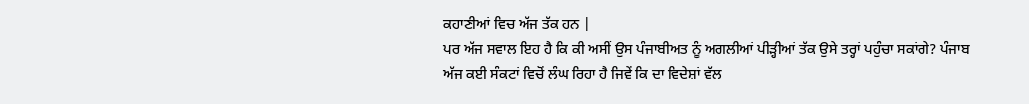ਕਹਾਣੀਆਂ ਵਿਚ ਅੱਜ ਤੱਕ ਹਨ |
ਪਰ ਅੱਜ ਸਵਾਲ ਇਹ ਹੈ ਕਿ ਕੀ ਅਸੀਂ ਉਸ ਪੰਜਾਬੀਅਤ ਨੂੰ ਅਗਲੀਆਂ ਪੀੜ੍ਹੀਆਂ ਤੱਕ ਉਸੇ ਤਰ੍ਹਾਂ ਪਹੁੰਚਾ ਸਕਾਂਗੇ? ਪੰਜਾਬ ਅੱਜ ਕਈ ਸੰਕਟਾਂ ਵਿਚੋਂ ਲੰਘ ਰਿਹਾ ਹੈ ਜਿਵੇਂ ਕਿ ਦਾ ਵਿਦੇਸ਼ਾਂ ਵੱਲ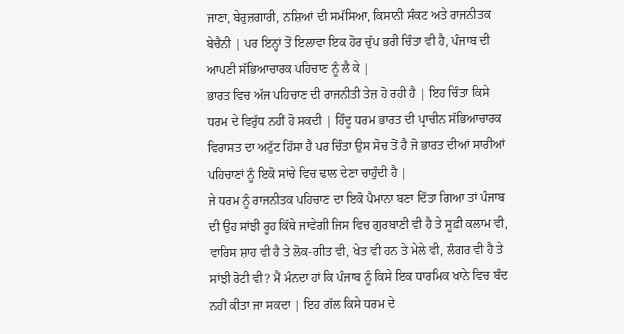ਜਾਣਾ, ਬੇਰੁਜ਼ਗਾਰੀ, ਨਸ਼ਿਆਂ ਦੀ ਸਮੱਸਿਆ, ਕਿਸਾਨੀ ਸੰਕਟ ਅਤੇ ਰਾਜਨੀਤਕ ਬੇਚੈਨੀ | ਪਰ ਇਨ੍ਹਾਂ ਤੋਂ ਇਲਾਵਾ ਇਕ ਹੋਰ ਚੁੱਪ ਭਰੀ ਚਿੰਤਾ ਵੀ ਹੈ, ਪੰਜਾਬ ਦੀ ਆਪਣੀ ਸੱਭਿਆਚਾਰਕ ਪਹਿਚਾਣ ਨੂੰ ਲੈ ਕੇ |
ਭਾਰਤ ਵਿਚ ਅੱਜ ਪਹਿਚਾਣ ਦੀ ਰਾਜਨੀਤੀ ਤੇਜ਼ ਹੋ ਰਹੀ ਹੈ | ਇਹ ਚਿੰਤਾ ਕਿਸੇ ਧਰਮ ਦੇ ਵਿਰੁੱਧ ਨਹੀਂ ਹੋ ਸਕਦੀ | ਹਿੰਦੂ ਧਰਮ ਭਾਰਤ ਦੀ ਪ੍ਰਾਚੀਨ ਸੱਭਿਆਚਾਰਕ ਵਿਰਾਸਤ ਦਾ ਅਟੁੱਟ ਹਿੱਸਾ ਹੈ ਪਰ ਚਿੰਤਾ ਉਸ ਸੋਚ ਤੋਂ ਹੈ ਜੋ ਭਾਰਤ ਦੀਆਂ ਸਾਰੀਆਂ ਪਹਿਚਾਣਾਂ ਨੂੰ ਇਕੋ ਸਾਂਚੇ ਵਿਚ ਢਾਲ ਦੇਣਾ ਚਾਹੁੰਦੀ ਹੈ |
ਜੇ ਧਰਮ ਨੂੰ ਰਾਜਨੀਤਕ ਪਹਿਚਾਣ ਦਾ ਇਕੋ ਪੈਮਾਨਾ ਬਣਾ ਦਿੱਤਾ ਗਿਆ ਤਾਂ ਪੰਜਾਬ ਦੀ ਉਹ ਸਾਂਝੀ ਰੂਹ ਕਿੱਥੇ ਜਾਵੇਗੀ ਜਿਸ ਵਿਚ ਗੁਰਬਾਣੀ ਵੀ ਹੈ ਤੇ ਸੂਫ਼ੀ ਕਲਾਮ ਵੀ, ਵਾਰਿਸ ਸ਼ਾਹ ਵੀ ਹੈ ਤੇ ਲੋਕ-ਗੀਤ ਵੀ, ਖੇਤ ਵੀ ਹਨ ਤੇ ਮੇਲੇ ਵੀ, ਲੰਗਰ ਵੀ ਹੈ ਤੇ ਸਾਂਝੀ ਰੋਟੀ ਵੀ? ਮੈਂ ਮੰਨਦਾ ਹਾਂ ਕਿ ਪੰਜਾਬ ਨੂੰ ਕਿਸੇ ਇਕ ਧਾਰਮਿਕ ਖਾਨੇ ਵਿਚ ਬੰਦ ਨਹੀਂ ਕੀਤਾ ਜਾ ਸਕਦਾ | ਇਹ ਗੱਲ ਕਿਸੇ ਧਰਮ ਦੇ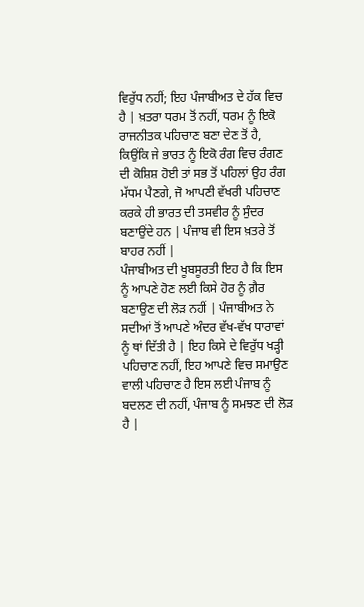ਵਿਰੁੱਧ ਨਹੀਂ; ਇਹ ਪੰਜਾਬੀਅਤ ਦੇ ਹੱਕ ਵਿਚ ਹੈ | ਖ਼ਤਰਾ ਧਰਮ ਤੋਂ ਨਹੀਂ, ਧਰਮ ਨੂੰ ਇਕੋ ਰਾਜਨੀਤਕ ਪਹਿਚਾਣ ਬਣਾ ਦੇਣ ਤੋਂ ਹੈ, ਕਿਉਂਕਿ ਜੇ ਭਾਰਤ ਨੂੰ ਇਕੋ ਰੰਗ ਵਿਚ ਰੰਗਣ ਦੀ ਕੋਸ਼ਿਸ਼ ਹੋਈ ਤਾਂ ਸਭ ਤੋਂ ਪਹਿਲਾਂ ਉਹ ਰੰਗ ਮੱਧਮ ਪੈਣਗੇ, ਜੋ ਆਪਣੀ ਵੱਖਰੀ ਪਹਿਚਾਣ ਕਰਕੇ ਹੀ ਭਾਰਤ ਦੀ ਤਸਵੀਰ ਨੂੰ ਸੁੰਦਰ ਬਣਾਉਂਦੇ ਹਨ | ਪੰਜਾਬ ਵੀ ਇਸ ਖ਼ਤਰੇ ਤੋਂ ਬਾਹਰ ਨਹੀਂ |
ਪੰਜਾਬੀਅਤ ਦੀ ਖੂਬਸੂਰਤੀ ਇਹ ਹੈ ਕਿ ਇਸ ਨੂੰ ਆਪਣੇ ਹੋਣ ਲਈ ਕਿਸੇ ਹੋਰ ਨੂੰ ਗ਼ੈਰ ਬਣਾਉਣ ਦੀ ਲੋੜ ਨਹੀਂ | ਪੰਜਾਬੀਅਤ ਨੇ ਸਦੀਆਂ ਤੋਂ ਆਪਣੇ ਅੰਦਰ ਵੱਖ-ਵੱਖ ਧਾਰਾਵਾਂ ਨੂੰ ਥਾਂ ਦਿੱਤੀ ਹੈ | ਇਹ ਕਿਸੇ ਦੇ ਵਿਰੁੱਧ ਖੜ੍ਹੀ ਪਹਿਚਾਣ ਨਹੀਂ, ਇਹ ਆਪਣੇ ਵਿਚ ਸਮਾਉਣ ਵਾਲੀ ਪਹਿਚਾਣ ਹੈ ਇਸ ਲਈ ਪੰਜਾਬ ਨੂੰ ਬਦਲਣ ਦੀ ਨਹੀਂ, ਪੰਜਾਬ ਨੂੰ ਸਮਝਣ ਦੀ ਲੋੜ ਹੈ |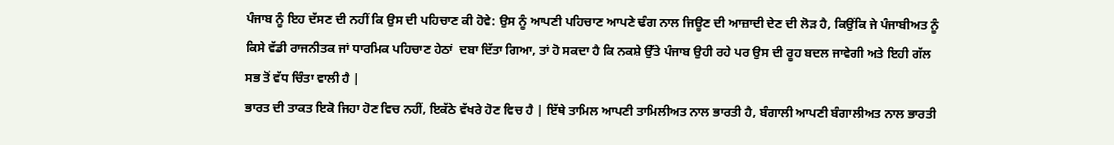ਪੰਜਾਬ ਨੂੰ ਇਹ ਦੱਸਣ ਦੀ ਨਹੀਂ ਕਿ ਉਸ ਦੀ ਪਹਿਚਾਣ ਕੀ ਹੋਵੇ: ਉਸ ਨੂੰ ਆਪਣੀ ਪਹਿਚਾਣ ਆਪਣੇ ਢੰਗ ਨਾਲ ਜਿਊਣ ਦੀ ਆਜ਼ਾਦੀ ਦੇਣ ਦੀ ਲੋੜ ਹੈ, ਕਿਉਂਕਿ ਜੇ ਪੰਜਾਬੀਅਤ ਨੂੰ ਕਿਸੇ ਵੱਡੀ ਰਾਜਨੀਤਕ ਜਾਂ ਧਾਰਮਿਕ ਪਹਿਚਾਣ ਹੇਠਾਂ  ਦਬਾ ਦਿੱਤਾ ਗਿਆ, ਤਾਂ ਹੋ ਸਕਦਾ ਹੈ ਕਿ ਨਕਸ਼ੇ ਉੱਤੇ ਪੰਜਾਬ ਉਹੀ ਰਹੇ ਪਰ ਉਸ ਦੀ ਰੂਹ ਬਦਲ ਜਾਵੇਗੀ ਅਤੇ ਇਹੀ ਗੱਲ ਸਭ ਤੋਂ ਵੱਧ ਚਿੰਤਾ ਵਾਲੀ ਹੈ |
ਭਾਰਤ ਦੀ ਤਾਕਤ ਇਕੋ ਜਿਹਾ ਹੋਣ ਵਿਚ ਨਹੀਂ, ਇਕੱਠੇ ਵੱਖਰੇ ਹੋਣ ਵਿਚ ਹੈ | ਇੱਥੇ ਤਾਮਿਲ ਆਪਣੀ ਤਾਮਿਲੀਅਤ ਨਾਲ ਭਾਰਤੀ ਹੈ, ਬੰਗਾਲੀ ਆਪਣੀ ਬੰਗਾਲੀਅਤ ਨਾਲ ਭਾਰਤੀ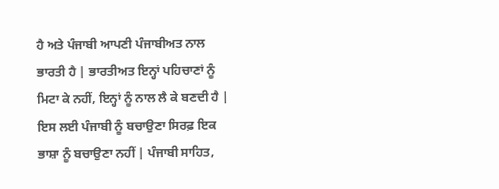ਹੈ ਅਤੇ ਪੰਜਾਬੀ ਆਪਣੀ ਪੰਜਾਬੀਅਤ ਨਾਲ ਭਾਰਤੀ ਹੈ | ਭਾਰਤੀਅਤ ਇਨ੍ਹਾਂ ਪਹਿਚਾਣਾਂ ਨੂੰ ਮਿਟਾ ਕੇ ਨਹੀਂ, ਇਨ੍ਹਾਂ ਨੂੰ ਨਾਲ ਲੈ ਕੇ ਬਣਦੀ ਹੈ | ਇਸ ਲਈ ਪੰਜਾਬੀ ਨੂੰ ਬਚਾਉਣਾ ਸਿਰਫ਼ ਇਕ ਭਾਸ਼ਾ ਨੂੰ ਬਚਾਉਣਾ ਨਹੀਂ | ਪੰਜਾਬੀ ਸਾਹਿਤ,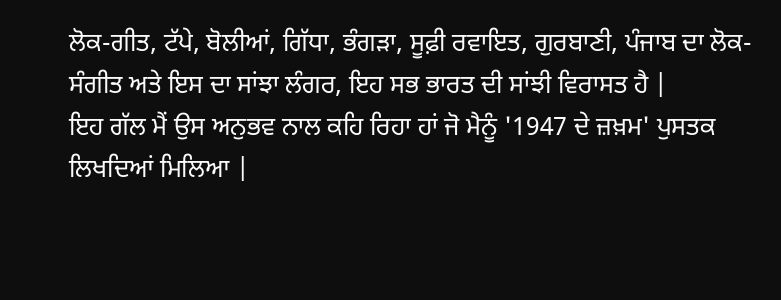ਲੋਕ-ਗੀਤ, ਟੱਪੇ, ਬੋਲੀਆਂ, ਗਿੱਧਾ, ਭੰਗੜਾ, ਸੂਫ਼ੀ ਰਵਾਇਤ, ਗੁਰਬਾਣੀ, ਪੰਜਾਬ ਦਾ ਲੋਕ-ਸੰਗੀਤ ਅਤੇ ਇਸ ਦਾ ਸਾਂਝਾ ਲੰਗਰ, ਇਹ ਸਭ ਭਾਰਤ ਦੀ ਸਾਂਝੀ ਵਿਰਾਸਤ ਹੈ |
ਇਹ ਗੱਲ ਮੈਂ ਉਸ ਅਨੁਭਵ ਨਾਲ ਕਹਿ ਰਿਹਾ ਹਾਂ ਜੋ ਮੈਨੂੰ '1947 ਦੇ ਜ਼ਖ਼ਮ' ਪੁਸਤਕ ਲਿਖਦਿਆਂ ਮਿਲਿਆ |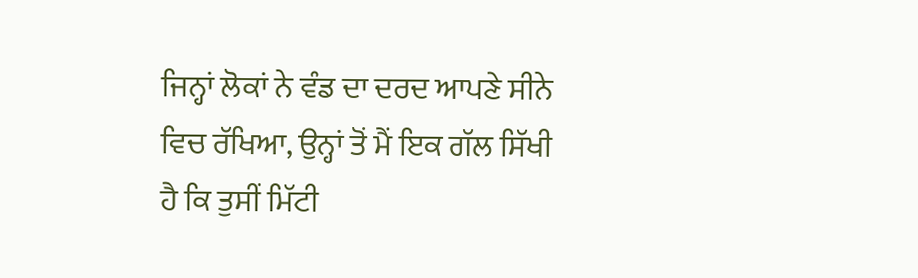ਜਿਨ੍ਹਾਂ ਲੋਕਾਂ ਨੇ ਵੰਡ ਦਾ ਦਰਦ ਆਪਣੇ ਸੀਨੇ ਵਿਚ ਰੱਖਿਆ, ਉਨ੍ਹਾਂ ਤੋਂ ਮੈਂ ਇਕ ਗੱਲ ਸਿੱਖੀ ਹੈ ਕਿ ਤੁਸੀਂ ਮਿੱਟੀ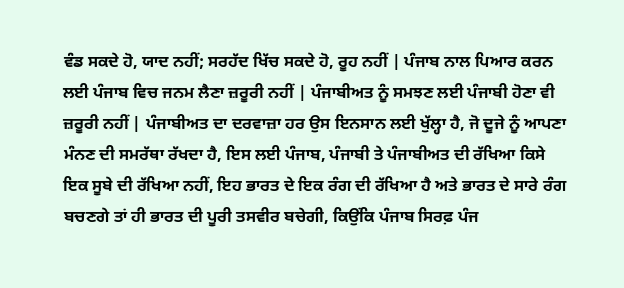ਵੰਡ ਸਕਦੇ ਹੋ, ਯਾਦ ਨਹੀਂ; ਸਰਹੱਦ ਖਿੱਚ ਸਕਦੇ ਹੋ, ਰੂਹ ਨਹੀਂ | ਪੰਜਾਬ ਨਾਲ ਪਿਆਰ ਕਰਨ ਲਈ ਪੰਜਾਬ ਵਿਚ ਜਨਮ ਲੈਣਾ ਜ਼ਰੂਰੀ ਨਹੀਂ | ਪੰਜਾਬੀਅਤ ਨੂੰ ਸਮਝਣ ਲਈ ਪੰਜਾਬੀ ਹੋਣਾ ਵੀ ਜ਼ਰੂਰੀ ਨਹੀਂ | ਪੰਜਾਬੀਅਤ ਦਾ ਦਰਵਾਜ਼ਾ ਹਰ ਉਸ ਇਨਸਾਨ ਲਈ ਖੁੱਲ੍ਹਾ ਹੈ, ਜੋ ਦੂਜੇ ਨੂੰ ਆਪਣਾ ਮੰਨਣ ਦੀ ਸਮਰੱਥਾ ਰੱਖਦਾ ਹੈ, ਇਸ ਲਈ ਪੰਜਾਬ, ਪੰਜਾਬੀ ਤੇ ਪੰਜਾਬੀਅਤ ਦੀ ਰੱਖਿਆ ਕਿਸੇ ਇਕ ਸੂਬੇ ਦੀ ਰੱਖਿਆ ਨਹੀਂ, ਇਹ ਭਾਰਤ ਦੇ ਇਕ ਰੰਗ ਦੀ ਰੱਖਿਆ ਹੈ ਅਤੇ ਭਾਰਤ ਦੇ ਸਾਰੇ ਰੰਗ ਬਚਣਗੇ ਤਾਂ ਹੀ ਭਾਰਤ ਦੀ ਪੂਰੀ ਤਸਵੀਰ ਬਚੇਗੀ, ਕਿਉਂਕਿ ਪੰਜਾਬ ਸਿਰਫ਼ ਪੰਜ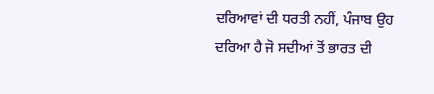ਦਰਿਆਵਾਂ ਦੀ ਧਰਤੀ ਨਹੀਂ, ਪੰਜਾਬ ਉਹ ਦਰਿਆ ਹੈ ਜੋ ਸਦੀਆਂ ਤੋਂ ਭਾਰਤ ਦੀ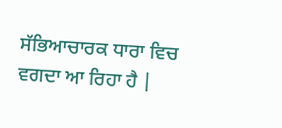ਸੱਭਿਆਚਾਰਕ ਧਾਰਾ ਵਿਚ ਵਗਦਾ ਆ ਰਿਹਾ ਹੈ |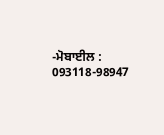-ਮੋਬਾਈਲ : 093118-98947